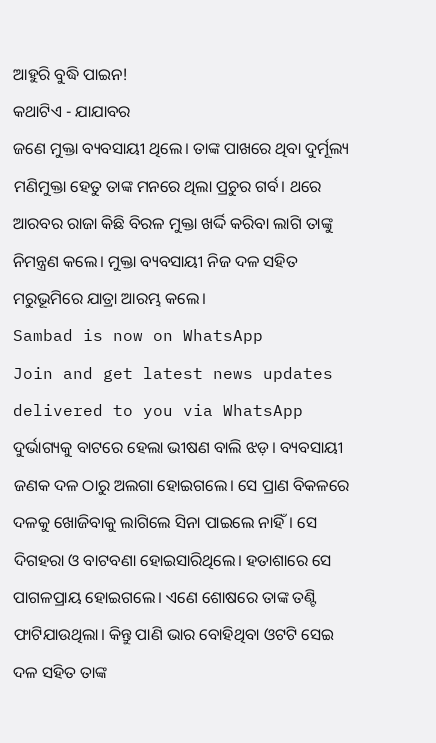ଆହୁରି ବୁଦ୍ଧି ପାଇନ!
କଥାଟିଏ - ଯାଯାବର
ଜଣେ ମୁକ୍ତା ବ୍ୟବସାୟୀ ଥିଲେ। ତାଙ୍କ ପାଖରେ ଥିବା ଦୁର୍ମୂଲ୍ୟ ମଣିମୁକ୍ତା ହେତୁ ତାଙ୍କ ମନରେ ଥିଲା ପ୍ରଚୁର ଗର୍ବ। ଥରେ ଆରବର ରାଜା କିଛି ବିରଳ ମୁକ୍ତା ଖର୍ଦ୍ଦି କରିବା ଲାଗି ତାଙ୍କୁ ନିମନ୍ତ୍ରଣ କଲେ। ମୁକ୍ତା ବ୍ୟବସାୟୀ ନିଜ ଦଳ ସହିତ ମରୁଭୂମିରେ ଯାତ୍ରା ଆରମ୍ଭ କଲେ।
Sambad is now on WhatsApp
Join and get latest news updates delivered to you via WhatsApp
ଦୁର୍ଭାଗ୍ୟକୁ ବାଟରେ ହେଲା ଭୀଷଣ ବାଲି ଝଡ଼। ବ୍ୟବସାୟୀ ଜଣକ ଦଳ ଠାରୁ ଅଲଗା ହୋଇଗଲେ। ସେ ପ୍ରାଣ ବିକଳରେ ଦଳକୁ ଖୋଜିବାକୁ ଲାଗିଲେ ସିନା ପାଇଲେ ନାହିଁ। ସେ ଦିଗହରା ଓ ବାଟବଣା ହୋଇସାରିଥିଲେ। ହତାଶାରେ ସେ ପାଗଳପ୍ରାୟ ହୋଇଗଲେ। ଏଣେ ଶୋଷରେ ତାଙ୍କ ତଣ୍ଟି ଫାଟିଯାଉଥିଲା। କିନ୍ତୁ ପାଣି ଭାର ବୋହିଥିବା ଓଟଟି ସେଇ ଦଳ ସହିତ ତାଙ୍କ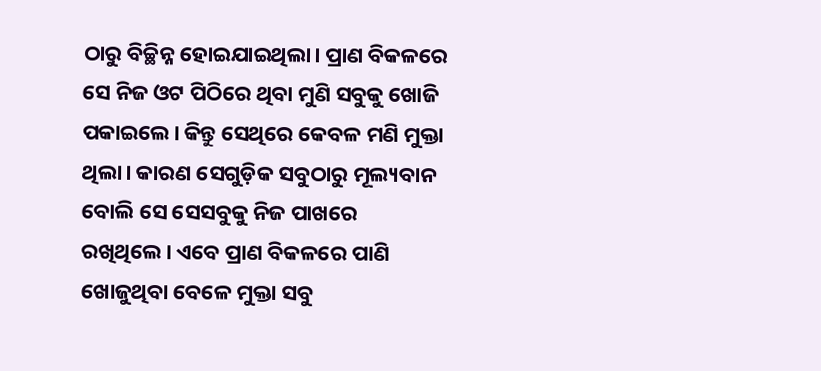ଠାରୁ ବିଚ୍ଛିନ୍ନ ହୋଇଯାଇଥିଲା। ପ୍ରାଣ ବିକଳରେ ସେ ନିଜ ଓଟ ପିଠିରେ ଥିବା ମୁଣି ସବୁକୁ ଖୋଜି ପକାଇଲେ। କିନ୍ତୁ ସେଥିରେ କେବଳ ମଣି ମୁକ୍ତା ଥିଲା। କାରଣ ସେଗୁଡ଼ିକ ସବୁଠାରୁ ମୂଲ୍ୟବାନ ବୋଲି ସେ ସେସବୁକୁ ନିଜ ପାଖରେ ରଖିଥିଲେ। ଏବେ ପ୍ରାଣ ବିକଳରେ ପାଣି ଖୋଜୁଥିବା ବେଳେ ମୁକ୍ତା ସବୁ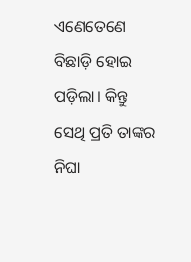ଏଣେତେଣେ ବିଛାଡ଼ି ହୋଇ ପଡ଼ିଲା। କିନ୍ତୁ ସେଥି ପ୍ରତି ତାଙ୍କର ନିଘା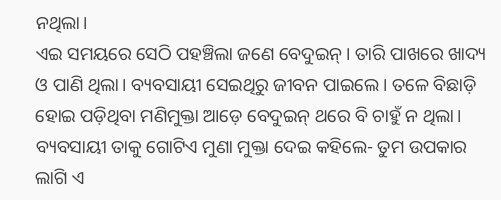ନଥିଲା।
ଏଇ ସମୟରେ ସେଠି ପହଞ୍ଚିଲା ଜଣେ ବେଦୁଇନ୍। ତାରି ପାଖରେ ଖାଦ୍ୟ ଓ ପାଣି ଥିଲା। ବ୍ୟବସାୟୀ ସେଇଥିରୁ ଜୀବନ ପାଇଲେ। ତଳେ ବିଛାଡ଼ି ହୋଇ ପଡ଼ିଥିବା ମଣିମୁକ୍ତା ଆଡ଼େ ବେଦୁଇନ୍ ଥରେ ବି ଚାହୁଁ ନ ଥିଲା। ବ୍ୟବସାୟୀ ତାକୁ ଗୋଟିଏ ମୁଣା ମୁକ୍ତା ଦେଇ କହିଲେ- ତୁମ ଉପକାର ଲାଗି ଏ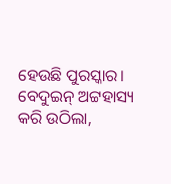ହେଉଛି ପୁରସ୍କାର।
ବେଦୁଇନ୍ ଅଟ୍ଟହାସ୍ୟ କରି ଉଠିଲା,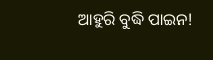ଆହୁରି ବୁଦ୍ଧି ପାଇନ!